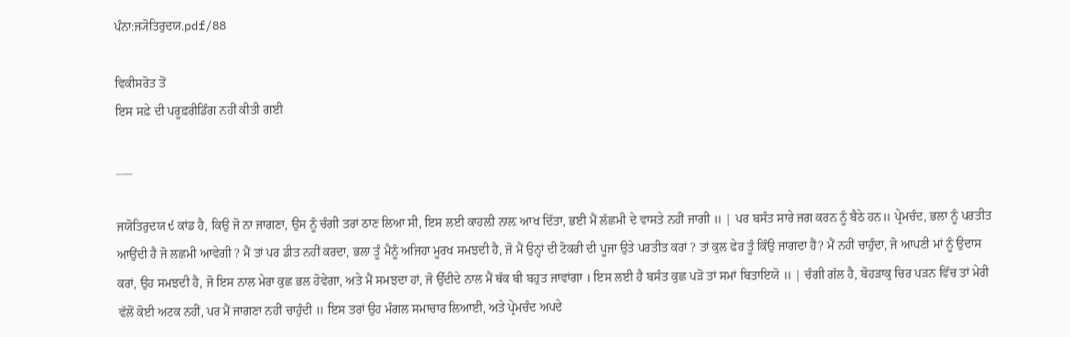ਪੰਨਾ:ਜ੍ਯੋਤਿਰੁਦਯ.pdf/88

ਵਿਕੀਸਰੋਤ ਤੋਂ
ਇਸ ਸਫ਼ੇ ਦੀ ਪਰੂਫ਼ਰੀਡਿੰਗ ਨਹੀਂ ਕੀਤੀ ਗਈ

___

ਜਯੋਤਿਰੁਦਯ ੯ ਕਾਂਡ ਹੈ, ਕਿਉ ਜੋ ਨਾ ਜਾਗਣਾ, ਉਸ ਨੂੰ ਚੰਗੀ ਤਰਾਂ ਠਾਣ ਲਿਆ ਸੀ, ਇਸ ਲਈ ਕਾਹਲ਼ੀ ਨਾਲ਼ ਆਖ ਦਿੱਤਾ, ਭਈ ਮੈਂ ਲੱਛਮੀ ਦੇ ਵਾਸਤੇ ਨਹੀਂ ਜਾਗੀ ॥ | ਪਰ ਬਸੰਤ ਸਾਰੇ ਜਗ ਕਰਨ ਨੂੰ ਬੈਠੇ ਹਨ॥ ਪ੍ਰੇਮਚੰਦ, ਭਲਾ ਨੂੰ ਪਰਤੀਤ ਆਉਂਦੀ ਹੈ ਜੋ ਲਛਮੀ ਆਵੇਗੀ ? ਮੈਂ ਤਾਂ ਪਰ ਡੀਤ ਨਹੀਂ ਕਰਦਾ, ਭਲਾ ਤੂੰ ਮੈਨੂੰ ਅਜਿਹਾ ਮੂਰਖ ਸਮਝਦੀ ਹੈ, ਜੋ ਮੈਂ ਉਨ੍ਹਾਂ ਦੀ ਟੋਕਰੀ ਦੀ ਪੂਜਾ ਉਤੇ ਪਰਤੀਤ ਕਰਾਂ ? ਤਾਂ ਕੁਲ ਫੇਰ ਤੂੰ ਕਿੰਉ ਜਾਗਦਾ ਹੈਂ? ਮੈਂ ਨਹੀਂ ਚਾਹੁੰਦਾ, ਜੋ ਆਪਣੀ ਮਾਂ ਨੂੰ ਉਦਾਸ ਕਰਾਂ, ਉਹ ਸਮਝਦੀ ਹੈ, ਜੋ ਇਸ ਨਾਲ ਮੇਰਾ ਕੁਛ ਭਲ ਹੋਵੇਗਾ, ਅਤੇ ਮੈਂ ਸਮਝਦਾ ਹਾਂ, ਜੋ ਉੱਦੀਦੇ ਨਾਲ ਮੈਂ ਥੱਕ ਬੀ ਬਹੁਤ ਜਾਵਾਂਗਾ । ਇਸ ਲਈ ਹੈ ਬਸੰਤ ਕੁਛ ਪੜੋ ਤਾਂ ਸਮਾਂ ਬਿਤਾਇਯੋ ॥ | ਚੰਗੀ ਗੱਲ ਹੈ, ਬੋਹੜਾਕੁ ਚਿਰ ਪੜਨ ਵਿੱਚ ਤਾਂ ਮੇਰੀ ਵੱਲੋਂ ਕੋਈ ਅਟਕ ਨਹੀਂ, ਪਰ ਮੈਂ ਜਾਗਣਾ ਨਹੀਂ ਚਾਹੁੰਦੀ ॥ ਇਸ ਤਰਾਂ ਉਹ ਮੰਗਲ ਸਮਾਚਾਰ ਲਿਆਈ, ਅਤੇ ਪ੍ਰੇਮਚੰਦ ਅਪਦੇ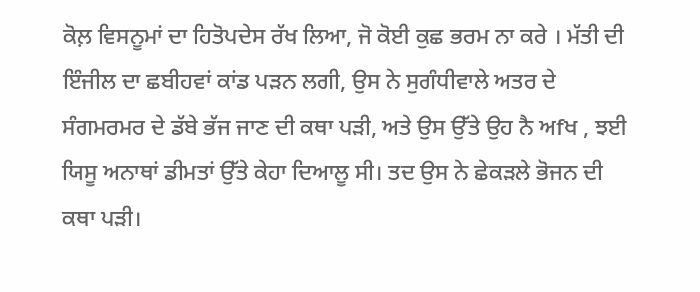ਕੋਲ਼ ਵਿਸਨੂਮਾਂ ਦਾ ਹਿਤੋਪਦੇਸ ਰੱਖ ਲਿਆ, ਜੋ ਕੋਈ ਕੁਛ ਭਰਮ ਨਾ ਕਰੇ । ਮੱਤੀ ਦੀ ਇੰਜੀਲ ਦਾ ਛਬੀਹਵਾਂ ਕਾਂਡ ਪੜਨ ਲਗੀ, ਉਸ ਨੇ ਸੁਗੰਧੀਵਾਲੇ ਅਤਰ ਦੇ ਸੰਗਮਰਮਰ ਦੇ ਡੱਬੇ ਭੱਜ ਜਾਣ ਦੀ ਕਥਾ ਪੜੀ, ਅਤੇ ਉਸ ਉੱਤੇ ਉਹ ਨੈ ਅfਖ , ਝਈ ਯਿਸੂ ਅਨਾਥਾਂ ਡੀਮਤਾਂ ਉੱਤੇ ਕੇਹਾ ਦਿਆਲੂ ਸੀ। ਤਦ ਉਸ ਨੇ ਛੇਕੜਲੇ ਭੋਜਨ ਦੀ ਕਥਾ ਪੜੀ।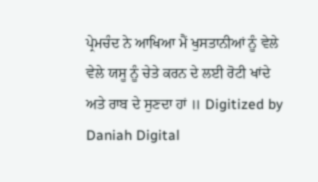ਪ੍ਰੇਮਚੰਦ ਨੇ ਆਖਿਆ ਮੈਂ ਖੁਸਤਾਨੀਆਂ ਨੂੰ ਵੇਲੇ ਵੇਲੇ ਯਸੂ ਨੂੰ ਚੇਤੇ ਕਰਨ ਦੇ ਲਈ ਰੋਟੀ ਖਾਂਦੇ ਅਤੇ ਰਾਬ ਦੇ ਸੁਣਦਾ ਹਾਂ ॥ Digitized by Daniah Digital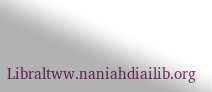Libraltww.naniahdiailib.org